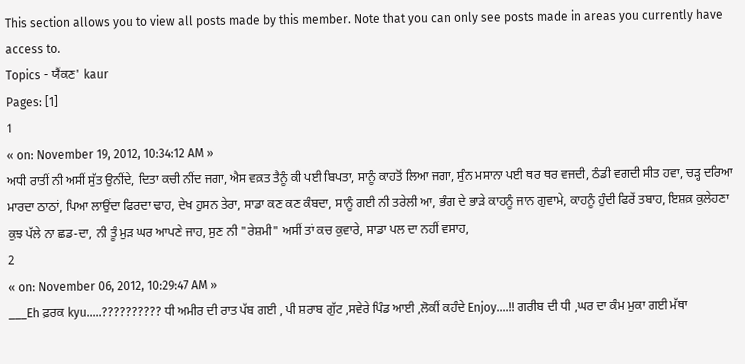This section allows you to view all posts made by this member. Note that you can only see posts made in areas you currently have access to.
Topics - ਯੈਂਕਣ' kaur
Pages: [1]
1
« on: November 19, 2012, 10:34:12 AM »
ਅਧੀ ਰਾਤੀਂ ਨੀ ਅਸੀਂ ਸੁੱਤ ਉਨੀਂਦੇ, ਦਿਤਾ ਕਚੀ ਨੀਂਦ ਜਗਾ, ਐਸ ਵਕ਼ਤ ਤੈਨੂੰ ਕੀ ਪਈ ਬਿਪਤਾ, ਸਾਨੂੰ ਕਾਹਤੋਂ ਲਿਆ ਜਗਾ, ਸੁੰਨ ਮਸਾਨਾ ਪਈ ਥਰ ਥਰ ਵਜਦੀ, ਠੰਡੀ ਵਗਦੀ ਸੀਤ ਹਵਾ, ਚੜ੍ਹ ਦਰਿਆ ਮਾਰਦਾ ਠਾਠਾਂ, ਪਿਆ ਲਾਉਂਦਾ ਫਿਰਦਾ ਢਾਹ, ਦੇਖ ਹੁਸਨ ਤੇਰਾ, ਸਾਡਾ ਕਣ ਕਣ ਕੰਬਦਾ, ਸਾਨੂੰ ਗਈ ਨੀ ਤਰੇਲੀ ਆ, ਭੰਗ ਦੇ ਭਾੜੇ ਕਾਹਨੂੰ ਜਾਨ ਗੁਵਾਮੇ, ਕਾਹਨੂੰ ਹੁੰਦੀ ਫਿਰੇਂ ਤਬਾਹ, ਇਸ਼ਕ਼ ਕੁਲੇਹਣਾ ਕੁਝ ਪੱਲੇ ਨਾ ਛਡ-ਦਾ, ਨੀ ਤੂੰ ਮੁੜ ਘਰ ਆਪਣੇ ਜਾਹ, ਸੁਣ ਨੀ "ਰੇਸ਼ਮੀ" ਅਸੀਂ ਤਾਂ ਕਚ ਕੁਵਾਰੇ, ਸਾਡਾ ਪਲ ਦਾ ਨਹੀਂ ਵਸਾਹ,
2
« on: November 06, 2012, 10:29:47 AM »
___Eh ਫ਼ਰਕ kyu.....?????????? ਧੀ ਅਮੀਰ ਦੀ ਰਾਤ ਪੱਬ ਗਈ , ਪੀ ਸ਼ਰਾਬ ਗੁੱਟ ,ਸਵੇਰੇ ਪਿੰਡ ਆਈ ,ਲੋਕੀਂ ਕਹੰਦੇ Enjoy....!! ਗਰੀਬ ਦੀ ਧੀ ,ਘਰ ਦਾ ਕੰਮ ਮੁਕਾ ਗਈ ਮੱਥਾ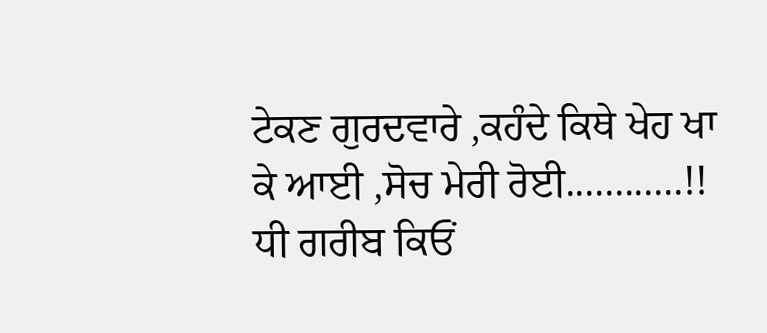ਟੇਕਣ ਗੁਰਦਵਾਰੇ ,ਕਹੰਦੇ ਕਿਥੇ ਖੇਹ ਖਾ ਕੇ ਆਈ ,ਸੋਚ ਮੇਰੀ ਰੋਈ............!! ਧੀ ਗਰੀਬ ਕਿਓਂ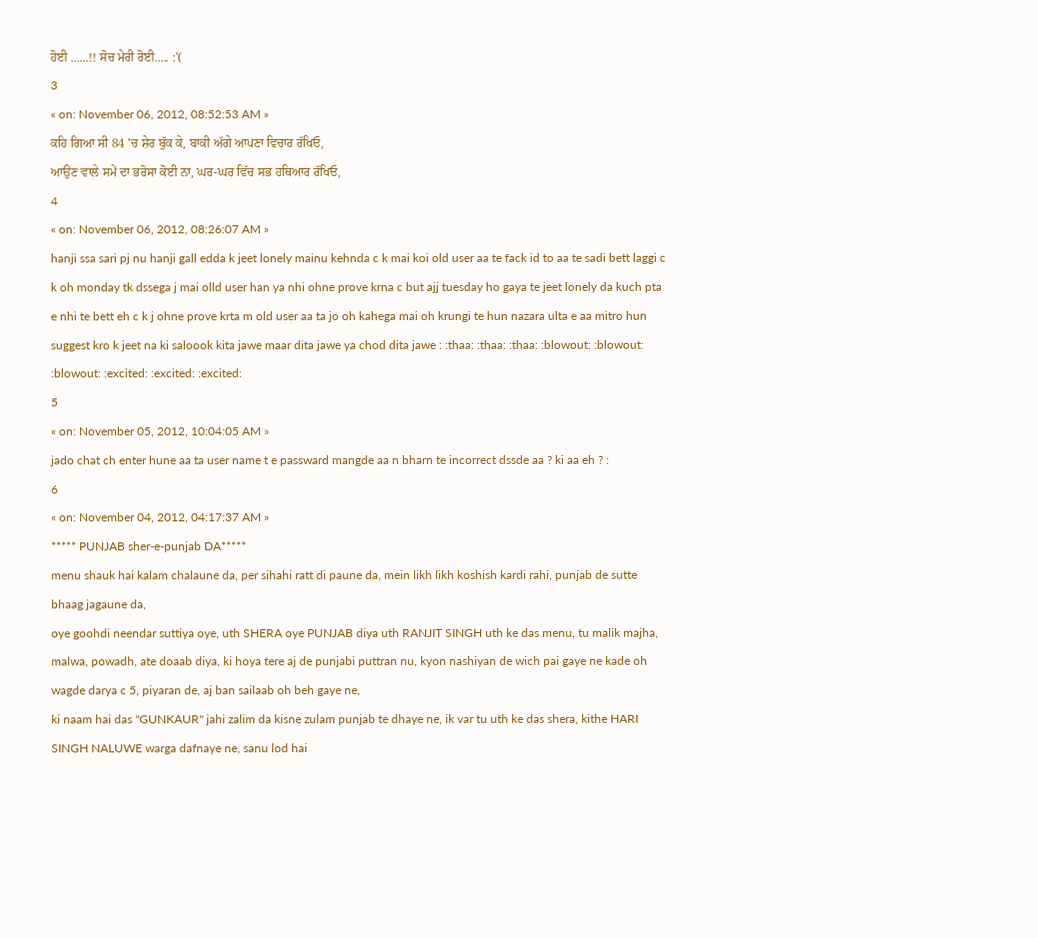ਹੋਈ ......!! ਸੋਚ ਮੇਰੀ ਰੋਈ..... :'(
3
« on: November 06, 2012, 08:52:53 AM »
ਕਹਿ ਗਿਆ ਸੀ 84 'ਚ ਸ਼ੇਰ ਬੁੱਕ ਕੇ, ਬਾਕੀ ਅੱਗੇ ਆਪਣਾ ਵਿਚਾਰ ਰੱਖਿਓ,
ਆਉਣ ਵਾਲੇ ਸਮੇਂ ਦਾ ਭਰੋਸਾ ਕੋਈ ਨਾ, ਘਰ-ਘਰ ਵਿੱਚ ਸਭ ਹਥਿਆਰ ਰੱਖਿਓ,
4
« on: November 06, 2012, 08:26:07 AM »
hanji ssa sari pj nu hanji gall edda k jeet lonely mainu kehnda c k mai koi old user aa te fack id to aa te sadi bett laggi c k oh monday tk dssega j mai olld user han ya nhi ohne prove krna c but ajj tuesday ho gaya te jeet lonely da kuch pta e nhi te bett eh c k j ohne prove krta m old user aa ta jo oh kahega mai oh krungi te hun nazara ulta e aa mitro hun suggest kro k jeet na ki saloook kita jawe maar dita jawe ya chod dita jawe : :thaa: :thaa: :thaa: :blowout: :blowout: :blowout: :excited: :excited: :excited:
5
« on: November 05, 2012, 10:04:05 AM »
jado chat ch enter hune aa ta user name t e passward mangde aa n bharn te incorrect dssde aa ? ki aa eh ? :
6
« on: November 04, 2012, 04:17:37 AM »
***** PUNJAB sher-e-punjab DA*****
menu shauk hai kalam chalaune da, per sihahi ratt di paune da, mein likh likh koshish kardi rahi, punjab de sutte bhaag jagaune da,
oye goohdi neendar suttiya oye, uth SHERA oye PUNJAB diya uth RANJIT SINGH uth ke das menu, tu malik majha, malwa, powadh, ate doaab diya, ki hoya tere aj de punjabi puttran nu, kyon nashiyan de wich pai gaye ne kade oh wagde darya c 5, piyaran de, aj ban sailaab oh beh gaye ne,
ki naam hai das "GUNKAUR" jahi zalim da kisne zulam punjab te dhaye ne, ik var tu uth ke das shera, kithe HARI SINGH NALUWE warga dafnaye ne, sanu lod hai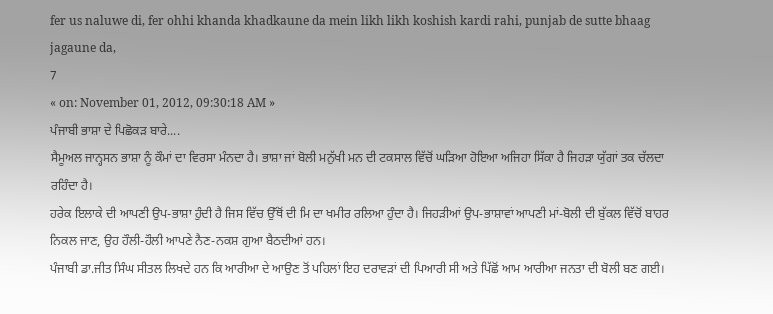fer us naluwe di, fer ohhi khanda khadkaune da mein likh likh koshish kardi rahi, punjab de sutte bhaag jagaune da,
7
« on: November 01, 2012, 09:30:18 AM »
ਪੰਜਾਬੀ ਭਾਸ਼ਾ ਦੇ ਪਿਛੋਕੜ ਬਾਰੇ....
ਸੈਮੂਅਲ ਜਾਨ੍ਹਸਨ ਭਾਸ਼ਾ ਨੂੰ ਕੌਮਾਂ ਦਾ ਵਿਰਸਾ ਮੰਨਦਾ ਹੈ। ਭਾਸ਼ਾ ਜਾਂ ਬੋਲੀ ਮਨੁੱਖੀ ਮਨ ਦੀ ਟਕਸਾਲ ਵਿੱਚੋਂ ਘੜਿਆ ਹੋਇਆ ਅਜਿਹਾ ਸਿੱਕਾ ਹੈ ਜਿਹੜਾ ਯੁੱਗਾਂ ਤਕ ਚੱਲਦਾ ਰਹਿੰਦਾ ਹੈ।
ਹਰੇਕ ਇਲਾਕੇ ਦੀ ਆਪਣੀ ਉਪ-ਭਾਸ਼ਾ ਹੁੰਦੀ ਹੈ ਜਿਸ ਵਿੱਚ ਉੱਥੋਂ ਦੀ ਮਿ ਦਾ ਖਮੀਰ ਰਲਿਆ ਹੁੰਦਾ ਹੈ। ਜਿਹੜੀਆਂ ਉਪ-ਭਾਸ਼ਾਵਾਂ ਆਪਣੀ ਮਾਂ-ਬੋਲੀ ਦੀ ਬੁੱਕਲ ਵਿੱਚੋਂ ਬਾਹਰ ਨਿਕਲ ਜਾਣ, ਉਹ ਹੌਲੀ-ਹੌਲੀ ਆਪਣੇ ਨੈਣ-ਨਕਸ਼ ਗੁਆ ਬੈਠਦੀਆਂ ਹਨ।
ਪੰਜਾਬੀ ਡਾ.ਜੀਤ ਸਿੰਘ ਸੀਤਲ ਲਿਖਦੇ ਹਨ ਕਿ ਆਰੀਆ ਦੇ ਆਉਣ ਤੋਂ ਪਹਿਲਾਂ ਇਹ ਦਰਾਵੜਾਂ ਦੀ ਪਿਆਰੀ ਸੀ ਅਤੇ ਪਿੱਛੋਂ ਆਮ ਆਰੀਆ ਜਨਤਾ ਦੀ ਬੋਲੀ ਬਣ ਗਈ।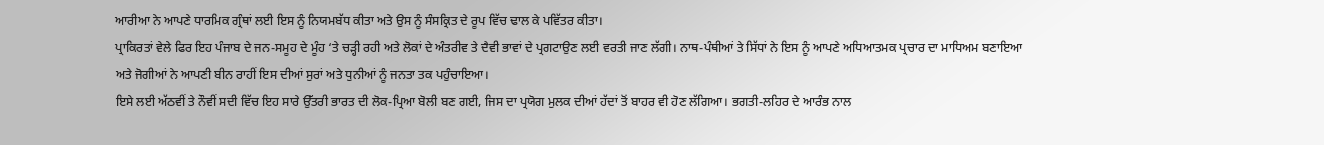ਆਰੀਆ ਨੇ ਆਪਣੇ ਧਾਰਮਿਕ ਗ੍ਰੰਥਾਂ ਲਈ ਇਸ ਨੂੰ ਨਿਯਮਬੱਧ ਕੀਤਾ ਅਤੇ ਉਸ ਨੂੰ ਸੰਸਕ੍ਰਿਤ ਦੇ ਰੂਪ ਵਿੱਚ ਢਾਲ ਕੇ ਪਵਿੱਤਰ ਕੀਤਾ।
ਪ੍ਰਾਕਿਰਤਾਂ ਵੇਲੇ ਫਿਰ ਇਹ ਪੰਜਾਬ ਦੇ ਜਨ-ਸਮੂਹ ਦੇ ਮੂੰਹ ‘ਤੇ ਚੜ੍ਹੀ ਰਹੀ ਅਤੇ ਲੋਕਾਂ ਦੇ ਅੰਤਰੀਵ ਤੇ ਦੈਵੀ ਭਾਵਾਂ ਦੇ ਪ੍ਰਗਟਾਉਣ ਲਈ ਵਰਤੀ ਜਾਣ ਲੱਗੀ। ਨਾਥ-ਪੰਥੀਆਂ ਤੇ ਸਿੱਧਾਂ ਨੇ ਇਸ ਨੂੰ ਆਪਣੇ ਅਧਿਆਤਮਕ ਪ੍ਰਚਾਰ ਦਾ ਮਾਧਿਅਮ ਬਣਾਇਆ ਅਤੇ ਜੋਗੀਆਂ ਨੇ ਆਪਣੀ ਬੀਨ ਰਾਹੀਂ ਇਸ ਦੀਆਂ ਸੁਰਾਂ ਅਤੇ ਧੁਨੀਆਂ ਨੂੰ ਜਨਤਾ ਤਕ ਪਹੁੰਚਾਇਆ।
ਇਸੇ ਲਈ ਅੱਠਵੀਂ ਤੇ ਨੌਵੀਂ ਸਦੀ ਵਿੱਚ ਇਹ ਸਾਰੇ ਉੱਤਰੀ ਭਾਰਤ ਦੀ ਲੋਕ-ਪ੍ਰਿਆ ਬੋਲੀ ਬਣ ਗਈ, ਜਿਸ ਦਾ ਪ੍ਰਯੋਗ ਮੁਲਕ ਦੀਆਂ ਹੱਦਾਂ ਤੋਂ ਬਾਹਰ ਵੀ ਹੋਣ ਲੱਗਿਆ। ਭਗਤੀ-ਲਹਿਰ ਦੇ ਆਰੰਭ ਨਾਲ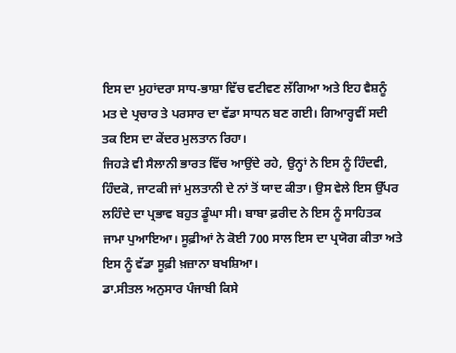ਇਸ ਦਾ ਮੁਹਾਂਦਰਾ ਸਾਧ-ਭਾਸ਼ਾ ਵਿੱਚ ਵਟੀਵਣ ਲੱਗਿਆ ਅਤੇ ਇਹ ਵੈਸ਼ਨੂੰ ਮਤ ਦੇ ਪ੍ਰਚਾਰ ਤੇ ਪਰਸਾਰ ਦਾ ਵੱਡਾ ਸਾਧਨ ਬਣ ਗਈ। ਗਿਆਰ੍ਹਵੀਂ ਸਦੀ ਤਕ ਇਸ ਦਾ ਕੇਂਦਰ ਮੁਲਤਾਨ ਰਿਹਾ।
ਜਿਹੜੇ ਵੀ ਸੈਲਾਨੀ ਭਾਰਤ ਵਿੱਚ ਆਉਂਦੇ ਰਹੇ, ਉਨ੍ਹਾਂ ਨੇ ਇਸ ਨੂੰ ਹਿੰਦਵੀ, ਹਿੰਦਕੋ, ਜਾਟਕੀ ਜਾਂ ਮੁਲਤਾਨੀ ਦੇ ਨਾਂ ਤੋਂ ਯਾਦ ਕੀਤਾ। ਉਸ ਵੇਲੇ ਇਸ ਉੱਪਰ ਲਹਿੰਦੇ ਦਾ ਪ੍ਰਭਾਵ ਬਹੁਤ ਡੂੰਘਾ ਸੀ। ਬਾਬਾ ਫ਼ਰੀਦ ਨੇ ਇਸ ਨੂੰ ਸਾਹਿਤਕ ਜਾਮਾ ਪੁਆਇਆ। ਸੂਫ਼ੀਆਂ ਨੇ ਕੋਈ 700 ਸਾਲ ਇਸ ਦਾ ਪ੍ਰਯੋਗ ਕੀਤਾ ਅਤੇ ਇਸ ਨੂੰ ਵੱਡਾ ਸੂਫ਼ੀ ਖ਼ਜ਼ਾਨਾ ਬਖਸ਼ਿਆ।
ਡਾ.ਸੀਤਲ ਅਨੁਸਾਰ ਪੰਜਾਬੀ ਕਿਸੇ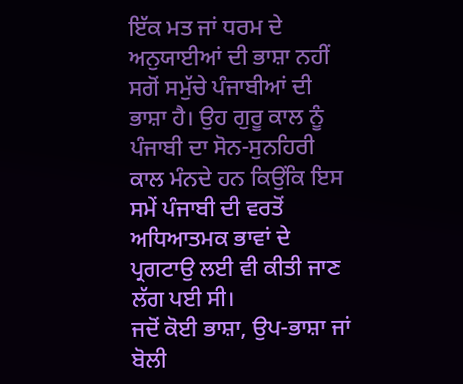ਇੱਕ ਮਤ ਜਾਂ ਧਰਮ ਦੇ ਅਨੁਯਾਈਆਂ ਦੀ ਭਾਸ਼ਾ ਨਹੀਂ ਸਗੋਂ ਸਮੁੱਚੇ ਪੰਜਾਬੀਆਂ ਦੀ ਭਾਸ਼ਾ ਹੈ। ਉਹ ਗੁਰੂ ਕਾਲ ਨੂੰ ਪੰਜਾਬੀ ਦਾ ਸੋਨ-ਸੁਨਹਿਰੀ ਕਾਲ ਮੰਨਦੇ ਹਨ ਕਿਉਂਕਿ ਇਸ ਸਮੇਂ ਪੰਜਾਬੀ ਦੀ ਵਰਤੋਂ ਅਧਿਆਤਮਕ ਭਾਵਾਂ ਦੇ ਪ੍ਰਗਟਾਉ ਲਈ ਵੀ ਕੀਤੀ ਜਾਣ ਲੱਗ ਪਈ ਸੀ।
ਜਦੋਂ ਕੋਈ ਭਾਸ਼ਾ, ਉਪ-ਭਾਸ਼ਾ ਜਾਂ ਬੋਲੀ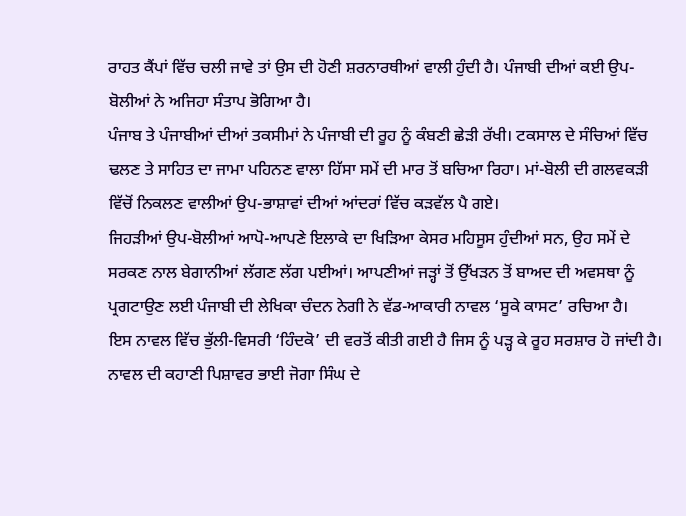ਰਾਹਤ ਕੈਂਪਾਂ ਵਿੱਚ ਚਲੀ ਜਾਵੇ ਤਾਂ ਉਸ ਦੀ ਹੋਣੀ ਸ਼ਰਨਾਰਥੀਆਂ ਵਾਲੀ ਹੁੰਦੀ ਹੈ। ਪੰਜਾਬੀ ਦੀਆਂ ਕਈ ਉਪ-ਬੋਲੀਆਂ ਨੇ ਅਜਿਹਾ ਸੰਤਾਪ ਭੋਗਿਆ ਹੈ।
ਪੰਜਾਬ ਤੇ ਪੰਜਾਬੀਆਂ ਦੀਆਂ ਤਕਸੀਮਾਂ ਨੇ ਪੰਜਾਬੀ ਦੀ ਰੂਹ ਨੂੰ ਕੰਬਣੀ ਛੇੜੀ ਰੱਖੀ। ਟਕਸਾਲ ਦੇ ਸੰਚਿਆਂ ਵਿੱਚ ਢਲਣ ਤੇ ਸਾਹਿਤ ਦਾ ਜਾਮਾ ਪਹਿਨਣ ਵਾਲਾ ਹਿੱਸਾ ਸਮੇਂ ਦੀ ਮਾਰ ਤੋਂ ਬਚਿਆ ਰਿਹਾ। ਮਾਂ-ਬੋਲੀ ਦੀ ਗਲਵਕੜੀ ਵਿੱਚੋਂ ਨਿਕਲਣ ਵਾਲੀਆਂ ਉਪ-ਭਾਸ਼ਾਵਾਂ ਦੀਆਂ ਆਂਦਰਾਂ ਵਿੱਚ ਕੜਵੱਲ ਪੈ ਗਏ।
ਜਿਹੜੀਆਂ ਉਪ-ਬੋਲੀਆਂ ਆਪੋ-ਆਪਣੇ ਇਲਾਕੇ ਦਾ ਖਿੜਿਆ ਕੇਸਰ ਮਹਿਸੂਸ ਹੁੰਦੀਆਂ ਸਨ, ਉਹ ਸਮੇਂ ਦੇ ਸਰਕਣ ਨਾਲ ਬੇਗਾਨੀਆਂ ਲੱਗਣ ਲੱਗ ਪਈਆਂ। ਆਪਣੀਆਂ ਜੜ੍ਹਾਂ ਤੋਂ ਉੱਖੜਨ ਤੋਂ ਬਾਅਦ ਦੀ ਅਵਸਥਾ ਨੂੰ ਪ੍ਰਗਟਾਉਣ ਲਈ ਪੰਜਾਬੀ ਦੀ ਲੇਖਿਕਾ ਚੰਦਨ ਨੇਗੀ ਨੇ ਵੱਡ-ਆਕਾਰੀ ਨਾਵਲ ‘ਸੂਕੇ ਕਾਸਟ’ ਰਚਿਆ ਹੈ।
ਇਸ ਨਾਵਲ ਵਿੱਚ ਭੁੱਲੀ-ਵਿਸਰੀ ‘ਹਿੰਦਕੋ’ ਦੀ ਵਰਤੋਂ ਕੀਤੀ ਗਈ ਹੈ ਜਿਸ ਨੂੰ ਪੜ੍ਹ ਕੇ ਰੂਹ ਸਰਸ਼ਾਰ ਹੋ ਜਾਂਦੀ ਹੈ। ਨਾਵਲ ਦੀ ਕਹਾਣੀ ਪਿਸ਼ਾਵਰ ਭਾਈ ਜੋਗਾ ਸਿੰਘ ਦੇ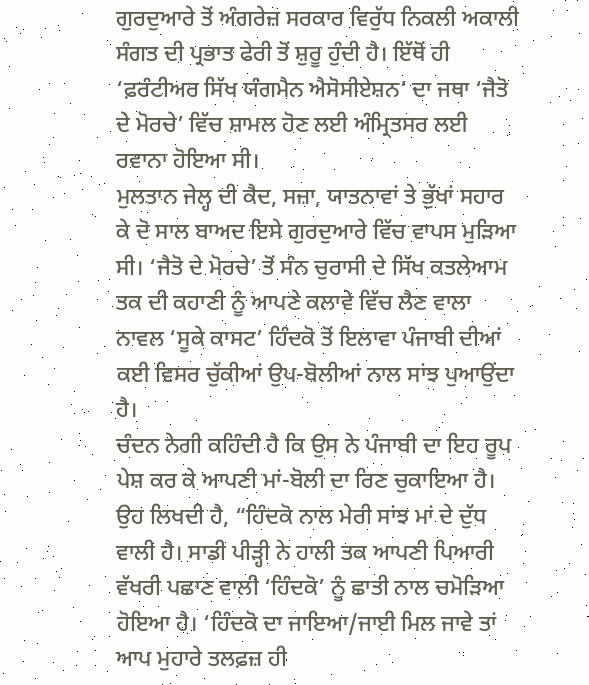ਗੁਰਦੁਆਰੇ ਤੋਂ ਅੰਗਰੇਜ਼ ਸਰਕਾਰ ਵਿਰੁੱਧ ਨਿਕਲੀ ਅਕਾਲੀ ਸੰਗਤ ਦੀ ਪ੍ਰਭਾਤ ਫੇਰੀ ਤੋਂ ਸ਼ੁਰੂ ਹੁੰਦੀ ਹੈ। ਇੱਥੋਂ ਹੀ ‘ਫ਼ਰੰਟੀਅਰ ਸਿੱਖ ਯੰਗਮੈਨ ਐਸੋਸੀਏਸ਼ਨ’ ਦਾ ਜਥਾ ‘ਜੈਤੋ ਦੇ ਮੋਰਚੇ’ ਵਿੱਚ ਸ਼ਾਮਲ ਹੋਣ ਲਈ ਅੰਮ੍ਰਿਤਸਰ ਲਈ ਰਵਾਨਾ ਹੋਇਆ ਸੀ।
ਮੁਲਤਾਨ ਜੇਲ੍ਹ ਦੀ ਕੈਦ, ਸਜ਼ਾ, ਯਾਤਨਾਵਾਂ ਤੇ ਭੁੱਖਾਂ ਸਹਾਰ ਕੇ ਦੋ ਸਾਲ ਬਾਅਦ ਇਸੇ ਗੁਰਦੁਆਰੇ ਵਿੱਚ ਵਾਪਸ ਮੁੜਿਆ ਸੀ। ‘ਜੈਤੋ ਦੇ ਮੋਰਚੇ’ ਤੋਂ ਸੰਨ ਚੁਰਾਸੀ ਦੇ ਸਿੱਖ ਕਤਲੇਆਮ ਤਕ ਦੀ ਕਹਾਣੀ ਨੂੰ ਆਪਣੇ ਕਲਾਵੇ ਵਿੱਚ ਲੈਣ ਵਾਲਾ ਨਾਵਲ ‘ਸੂਕੇ ਕਾਸਟ’ ਹਿੰਦਕੋ ਤੋਂ ਇਲਾਵਾ ਪੰਜਾਬੀ ਦੀਆਂ ਕਈ ਵਿਸਰ ਚੁੱਕੀਆਂ ਉਪ-ਬੋਲੀਆਂ ਨਾਲ ਸਾਂਝ ਪੁਆਉਂਦਾ ਹੈ।
ਚੰਦਨ ਨੇਗੀ ਕਹਿੰਦੀ ਹੈ ਕਿ ਉਸ ਨੇ ਪੰਜਾਬੀ ਦਾ ਇਹ ਰੂਪ ਪੇਸ਼ ਕਰ ਕੇ ਆਪਣੀ ਮਾਂ-ਬੋਲੀ ਦਾ ਰਿਣ ਚੁਕਾਇਆ ਹੈ। ਉਹ ਲਿਖਦੀ ਹੈ, “ਹਿੰਦਕੋ ਨਾਲ ਮੇਰੀ ਸਾਂਝ ਮਾਂ ਦੇ ਦੁੱਧ ਵਾਲੀ ਹੈ। ਸਾਡੀ ਪੀੜ੍ਹੀ ਨੇ ਹਾਲੀ ਤਕ ਆਪਣੀ ਪਿਆਰੀ ਵੱਖਰੀ ਪਛਾਣ ਵਾਲੀ ‘ਹਿੰਦਕੋ’ ਨੂੰ ਛਾਤੀ ਨਾਲ ਚਮੋੜਿਆ ਹੋਇਆ ਹੈ। ‘ਹਿੰਦਕੋ ਦਾ ਜਾਇਆ/ਜਾਈ ਮਿਲ ਜਾਵੇ ਤਾਂ ਆਪ ਮੁਹਾਰੇ ਤਲਫ਼ਜ਼ ਹੀ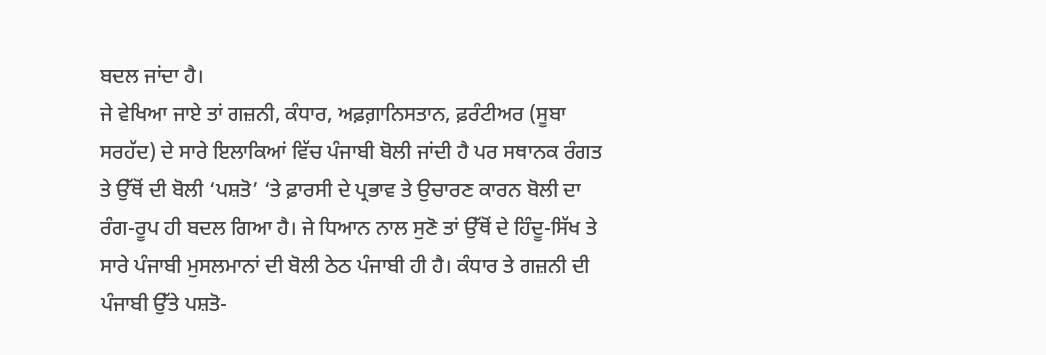ਬਦਲ ਜਾਂਦਾ ਹੈ।
ਜੇ ਵੇਖਿਆ ਜਾਏ ਤਾਂ ਗਜ਼ਨੀ, ਕੰਧਾਰ, ਅਫ਼ਗ਼ਾਨਿਸਤਾਨ, ਫ਼ਰੰਟੀਅਰ (ਸੂਬਾ ਸਰਹੱਦ) ਦੇ ਸਾਰੇ ਇਲਾਕਿਆਂ ਵਿੱਚ ਪੰਜਾਬੀ ਬੋਲੀ ਜਾਂਦੀ ਹੈ ਪਰ ਸਥਾਨਕ ਰੰਗਤ ਤੇ ਉੱਥੋਂ ਦੀ ਬੋਲੀ ‘ਪਸ਼ਤੋ’ ‘ਤੇ ਫ਼ਾਰਸੀ ਦੇ ਪ੍ਰਭਾਵ ਤੇ ਉਚਾਰਣ ਕਾਰਨ ਬੋਲੀ ਦਾ ਰੰਗ-ਰੂਪ ਹੀ ਬਦਲ ਗਿਆ ਹੈ। ਜੇ ਧਿਆਨ ਨਾਲ ਸੁਣੋ ਤਾਂ ਉੱਥੋਂ ਦੇ ਹਿੰਦੂ-ਸਿੱਖ ਤੇ ਸਾਰੇ ਪੰਜਾਬੀ ਮੁਸਲਮਾਨਾਂ ਦੀ ਬੋਲੀ ਠੇਠ ਪੰਜਾਬੀ ਹੀ ਹੈ। ਕੰਧਾਰ ਤੇ ਗਜ਼ਨੀ ਦੀ ਪੰਜਾਬੀ ਉੱਤੇ ਪਸ਼ਤੋ-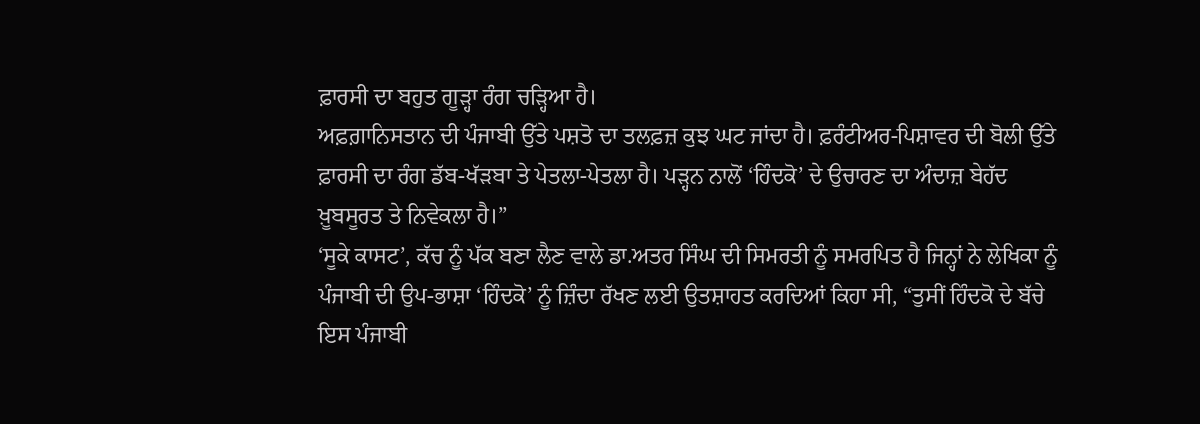ਫ਼ਾਰਸੀ ਦਾ ਬਹੁਤ ਗੂੜ੍ਹਾ ਰੰਗ ਚੜ੍ਹਿਆ ਹੈ।
ਅਫ਼ਗ਼ਾਨਿਸਤਾਨ ਦੀ ਪੰਜਾਬੀ ਉੱਤੇ ਪਸ਼ਤੋ ਦਾ ਤਲਫ਼ਜ਼ ਕੁਝ ਘਟ ਜਾਂਦਾ ਹੈ। ਫ਼ਰੰਟੀਅਰ-ਪਿਸ਼ਾਵਰ ਦੀ ਬੋਲੀ ਉੱਤੇ ਫ਼ਾਰਸੀ ਦਾ ਰੰਗ ਡੱਬ-ਖੱੜਬਾ ਤੇ ਪੇਤਲਾ-ਪੇਤਲਾ ਹੈ। ਪੜ੍ਹਨ ਨਾਲੋਂ ‘ਹਿੰਦਕੋ’ ਦੇ ਉਚਾਰਣ ਦਾ ਅੰਦਾਜ਼ ਬੇਹੱਦ ਖ਼ੂਬਸੂਰਤ ਤੇ ਨਿਵੇਕਲਾ ਹੈ।”
‘ਸੂਕੇ ਕਾਸਟ’, ਕੱਚ ਨੂੰ ਪੱਕ ਬਣਾ ਲੈਣ ਵਾਲੇ ਡਾ.ਅਤਰ ਸਿੰਘ ਦੀ ਸਿਮਰਤੀ ਨੂੰ ਸਮਰਪਿਤ ਹੈ ਜਿਨ੍ਹਾਂ ਨੇ ਲੇਖਿਕਾ ਨੂੰ ਪੰਜਾਬੀ ਦੀ ਉਪ-ਭਾਸ਼ਾ ‘ਹਿੰਦਕੋ’ ਨੂੰ ਜ਼ਿੰਦਾ ਰੱਖਣ ਲਈ ਉਤਸ਼ਾਹਤ ਕਰਦਿਆਂ ਕਿਹਾ ਸੀ, “ਤੁਸੀਂ ਹਿੰਦਕੋ ਦੇ ਬੱਚੇ ਇਸ ਪੰਜਾਬੀ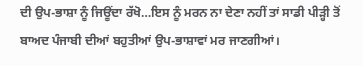ਦੀ ਉਪ-ਭਾਸ਼ਾ ਨੂੰ ਜਿਊਂਦਾ ਰੱਖੋ…ਇਸ ਨੂੰ ਮਰਨ ਨਾ ਦੇਣਾ ਨਹੀਂ ਤਾਂ ਸਾਡੀ ਪੀੜ੍ਹੀ ਤੋਂ ਬਾਅਦ ਪੰਜਾਬੀ ਦੀਆਂ ਬਹੁਤੀਆਂ ਉਪ-ਭਾਸ਼ਾਵਾਂ ਮਰ ਜਾਣਗੀਆਂ।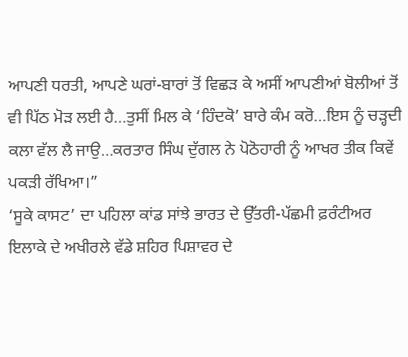ਆਪਣੀ ਧਰਤੀ, ਆਪਣੇ ਘਰਾਂ-ਬਾਰਾਂ ਤੋਂ ਵਿਛੜ ਕੇ ਅਸੀਂ ਆਪਣੀਆਂ ਬੋਲੀਆਂ ਤੋਂ ਵੀ ਪਿੱਠ ਮੋੜ ਲਈ ਹੈ…ਤੁਸੀਂ ਮਿਲ ਕੇ ‘ਹਿੰਦਕੋ’ ਬਾਰੇ ਕੰਮ ਕਰੋ…ਇਸ ਨੂੰ ਚੜ੍ਹਦੀ ਕਲਾ ਵੱਲ ਲੈ ਜਾਉ…ਕਰਤਾਰ ਸਿੰਘ ਦੁੱਗਲ ਨੇ ਪੋਠੋਹਾਰੀ ਨੂੰ ਆਖਰ ਤੀਕ ਕਿਵੇਂ ਪਕੜੀ ਰੱਖਿਆ।”
‘ਸੂਕੇ ਕਾਸਟ’ ਦਾ ਪਹਿਲਾ ਕਾਂਡ ਸਾਂਝੇ ਭਾਰਤ ਦੇ ਉੱਤਰੀ-ਪੱਛਮੀ ਫ਼ਰੰਟੀਅਰ ਇਲਾਕੇ ਦੇ ਅਖੀਰਲੇ ਵੱਡੇ ਸ਼ਹਿਰ ਪਿਸ਼ਾਵਰ ਦੇ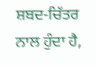ਸ਼ਬਦ-ਚਿੱਤਰ ਨਾਲ ਹੁੰਦਾ ਹੈ,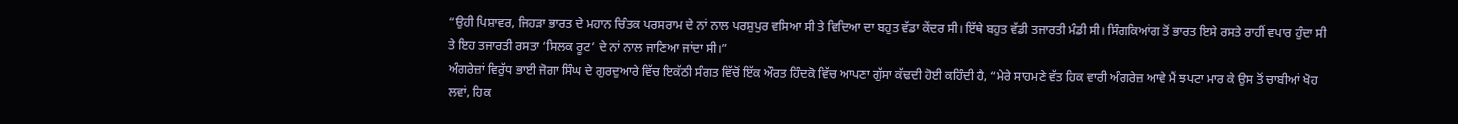“ਉਹੀ ਪਿਸ਼ਾਵਰ, ਜਿਹੜਾ ਭਾਰਤ ਦੇ ਮਹਾਨ ਚਿੰਤਕ ਪਰਸਰਾਮ ਦੇ ਨਾਂ ਨਾਲ ਪਰਸ਼ੁਪੁਰ ਵਸਿਆ ਸੀ ਤੇ ਵਿਦਿਆ ਦਾ ਬਹੁਤ ਵੱਡਾ ਕੇਂਦਰ ਸੀ। ਇੱਥੇ ਬਹੁਤ ਵੱਡੀ ਤਜਾਰਤੀ ਮੰਡੀ ਸੀ। ਸਿੰਗਕਿਆਂਗ ਤੋਂ ਭਾਰਤ ਇਸੇ ਰਸਤੇ ਰਾਹੀਂ ਵਪਾਰ ਹੁੰਦਾ ਸੀ ਤੇ ਇਹ ਤਜਾਰਤੀ ਰਸਤਾ ‘ਸਿਲਕ ਰੂਟ’ ਦੇ ਨਾਂ ਨਾਲ ਜਾਣਿਆ ਜਾਂਦਾ ਸੀ।”
ਅੰਗਰੇਜ਼ਾਂ ਵਿਰੁੱਧ ਭਾਈ ਜੋਗਾ ਸਿੰਘ ਦੇ ਗੁਰਦੁਆਰੇ ਵਿੱਚ ਇਕੱਠੀ ਸੰਗਤ ਵਿੱਚੋਂ ਇੱਕ ਔਰਤ ਹਿੰਦਕੋ ਵਿੱਚ ਆਪਣਾ ਗੁੱਸਾ ਕੱਢਦੀ ਹੋਈ ਕਹਿੰਦੀ ਹੈ, “ਮੇਰੇ ਸਾਹਮਣੇ ਵੱਤ ਹਿਕ ਵਾਰੀ ਅੰਗਰੇਜ਼ ਆਵੇ ਮੈਂ ਝਪਟਾ ਮਾਰ ਕੇ ਉਸ ਤੋਂ ਚਾਬੀਆਂ ਖੋਹ ਲਵਾਂ, ਹਿਕ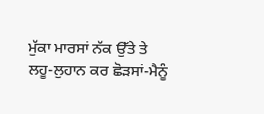ਮੁੱਕਾ ਮਾਰਸਾਂ ਨੱਕ ਉੱਤੇ ਤੇ ਲਹੂ-ਲੁਹਾਨ ਕਰ ਛੋੜਸਾਂ-ਮੈਨੂੰ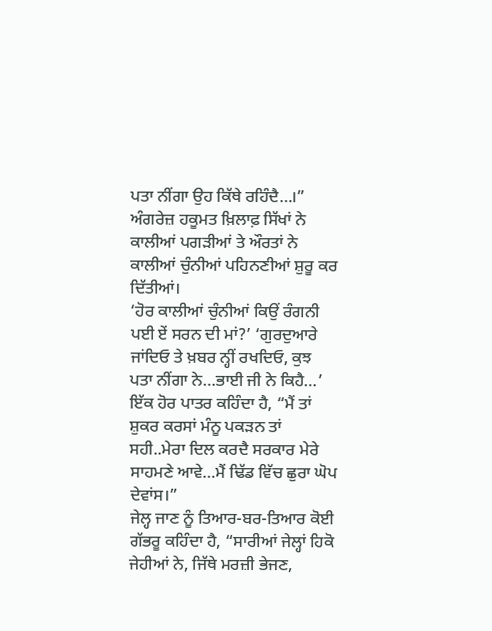ਪਤਾ ਨੀਂਗਾ ਉਹ ਕਿੱਥੇ ਰਹਿੰਦੈ…।” ਅੰਗਰੇਜ਼ ਹਕੂਮਤ ਖ਼ਿਲਾਫ਼ ਸਿੱਖਾਂ ਨੇ ਕਾਲੀਆਂ ਪਗੜੀਆਂ ਤੇ ਔਰਤਾਂ ਨੇ ਕਾਲੀਆਂ ਚੁੰਨੀਆਂ ਪਹਿਨਣੀਆਂ ਸ਼ੁਰੂ ਕਰ ਦਿੱਤੀਆਂ।
‘ਹੋਰ ਕਾਲੀਆਂ ਚੁੰਨੀਆਂ ਕਿਉਂ ਰੰਗਨੀ ਪਈ ਏਂ ਸਰਨ ਦੀ ਮਾਂ?’ ‘ਗੁਰਦੁਆਰੇ ਜਾਂਦਿਓ ਤੇ ਖ਼ਬਰ ਨ੍ਹੀਂ ਰਖਦਿਓ, ਕੁਝ ਪਤਾ ਨੀਂਗਾ ਨੇ…ਭਾਈ ਜੀ ਨੇ ਕਿਹੈ…’
ਇੱਕ ਹੋਰ ਪਾਤਰ ਕਹਿੰਦਾ ਹੈ, “ਮੈਂ ਤਾਂ ਸ਼ੁਕਰ ਕਰਸਾਂ ਮੰਨੂ ਪਕੜਨ ਤਾਂ ਸਹੀ..ਮੇਰਾ ਦਿਲ ਕਰਦੈ ਸਰਕਾਰ ਮੇਰੇ ਸਾਹਮਣੇ ਆਵੇ…ਮੈਂ ਢਿੱਡ ਵਿੱਚ ਛੁਰਾ ਘੋਪ ਦੇਵਾਂਸ।”
ਜੇਲ੍ਹ ਜਾਣ ਨੂੰ ਤਿਆਰ-ਬਰ-ਤਿਆਰ ਕੋਈ ਗੱਭਰੂ ਕਹਿੰਦਾ ਹੈ, “ਸਾਰੀਆਂ ਜੇਲ੍ਹਾਂ ਹਿਕੋ ਜੇਹੀਆਂ ਨੇ, ਜਿੱਥੇ ਮਰਜ਼ੀ ਭੇਜਣ,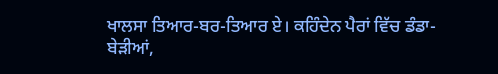ਖਾਲਸਾ ਤਿਆਰ-ਬਰ-ਤਿਆਰ ਏ। ਕਹਿੰਦੇਨ ਪੈਰਾਂ ਵਿੱਚ ਡੰਡਾ-ਬੇੜੀਆਂ,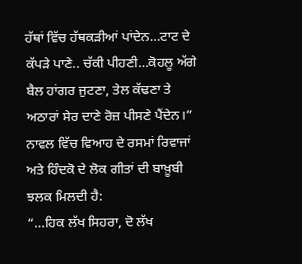ਹੱਥਾਂ ਵਿੱਚ ਹੱਥਕੜੀਆਂ ਪਾਂਦੇਨ…ਟਾਟ ਦੇ ਕੱਪੜੇ ਪਾਣੇ.. ਚੱਕੀ ਪੀਹਣੀ…ਕੋਹਲੂ ਅੱਗੇ ਬੈਲ ਹਾਂਗਰ ਜੁਟਣਾ, ਤੇਲ ਕੱਢਣਾ ਤੇ ਅਠਾਰਾਂ ਸੇਰ ਦਾਣੇ ਰੋਜ਼ ਪੀਸਣੇ ਪੈਂਦੇਨ।”
ਨਾਵਲ ਵਿੱਚ ਵਿਆਹ ਦੇ ਰਸਮਾਂ ਰਿਵਾਜਾਂ ਅਤੇ ਹਿੰਦਕੋ ਦੇ ਲੋਕ ਗੀਤਾਂ ਦੀ ਬਾਖ਼ੂਬੀ ਝਲਕ ਮਿਲਦੀ ਹੈ:
“…ਹਿਕ ਲੱਖ ਸਿਹਰਾ, ਦੋ ਲੱਖ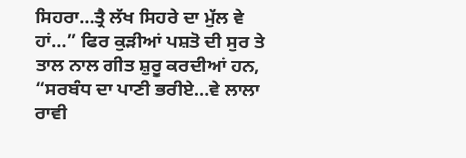ਸਿਹਰਾ…ਤ੍ਰੈ ਲੱਖ ਸਿਹਰੇ ਦਾ ਮੁੱਲ ਵੇ ਹਾਂ…” ਫਿਰ ਕੁੜੀਆਂ ਪਸ਼ਤੋ ਦੀ ਸੁਰ ਤੇ ਤਾਲ ਨਾਲ ਗੀਤ ਸ਼ੁਰੂ ਕਰਦੀਆਂ ਹਨ, “ਸਰਬੰਧ ਦਾ ਪਾਣੀ ਭਰੀਏ…ਵੇ ਲਾਲਾ ਰਾਵੀ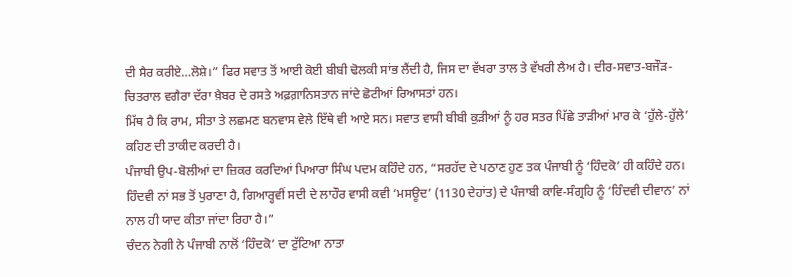ਦੀ ਸੈਰ ਕਰੀਏ…ਲੋਸ਼ੇ।” ਫਿਰ ਸਵਾਤ ਤੋਂ ਆਈ ਕੋਈ ਬੀਬੀ ਢੋਲਕੀ ਸਾਂਭ ਲੈਂਦੀ ਹੈ, ਜਿਸ ਦਾ ਵੱਖਰਾ ਤਾਲ ਤੇ ਵੱਖਰੀ ਲੈਅ ਹੈ। ਦੀਰ-ਸਵਾਤ-ਬਜੌੜ-ਚਿਤਰਾਲ ਵਗੈਰਾ ਦੱਰਾ ਖ਼ੈਬਰ ਦੇ ਰਸਤੇ ਅਫ਼ਗ਼ਾਨਿਸਤਾਨ ਜਾਂਦੇ ਛੋਟੀਆਂ ਰਿਆਸਤਾਂ ਹਨ।
ਮਿੱਥ ਹੈ ਕਿ ਰਾਮ, ਸੀਤਾ ਤੇ ਲਛਮਣ ਬਨਵਾਸ ਵੇਲੇ ਇੱਥੇ ਵੀ ਆਏ ਸਨ। ਸਵਾਤ ਵਾਸੀ ਬੀਬੀ ਕੁੜੀਆਂ ਨੂੰ ਹਰ ਸਤਰ ਪਿੱਛੇ ਤਾੜੀਆਂ ਮਾਰ ਕੇ ‘ਹੁੱਲੇ-ਹੁੱਲੇ’ ਕਹਿਣ ਦੀ ਤਾਕੀਦ ਕਰਦੀ ਹੈ।
ਪੰਜਾਬੀ ਉਪ-ਬੋਲੀਆਂ ਦਾ ਜ਼ਿਕਰ ਕਰਦਿਆਂ ਪਿਆਰਾ ਸਿੰਘ ਪਦਮ ਕਹਿੰਦੇ ਹਨ, “ਸਰਹੱਦ ਦੇ ਪਠਾਣ ਹੁਣ ਤਕ ਪੰਜਾਬੀ ਨੂੰ ‘ਹਿੰਦਕੋ’ ਹੀ ਕਹਿੰਦੇ ਹਨ। ਹਿੰਦਵੀ ਨਾਂ ਸਭ ਤੋਂ ਪੁਰਾਣਾ ਹੈ, ਗਿਆਰ੍ਹਵੀਂ ਸਦੀ ਦੇ ਲਾਹੌਰ ਵਾਸੀ ਕਵੀ ‘ਮਸਊਦ’ (1130 ਦੇਹਾਂਤ) ਦੇ ਪੰਜਾਬੀ ਕਾਵਿ-ਸੰਗ੍ਰਹਿ ਨੂੰ ‘ਹਿੰਦਵੀ ਦੀਵਾਨ’ ਨਾਂ ਨਾਲ ਹੀ ਯਾਦ ਕੀਤਾ ਜਾਂਦਾ ਰਿਹਾ ਹੈ।”
ਚੰਦਨ ਨੇਗੀ ਨੇ ਪੰਜਾਬੀ ਨਾਲੋਂ ‘ਹਿੰਦਕੋ’ ਦਾ ਟੁੱਟਿਆ ਨਾਤਾ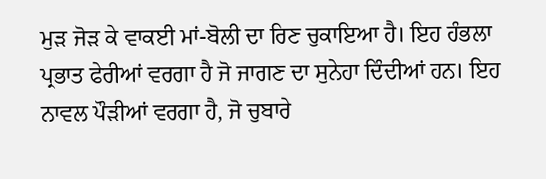ਮੁੜ ਜੋੜ ਕੇ ਵਾਕਈ ਮਾਂ-ਬੋਲੀ ਦਾ ਰਿਣ ਚੁਕਾਇਆ ਹੈ। ਇਹ ਹੰਭਲਾ ਪ੍ਰਭਾਤ ਫੇਰੀਆਂ ਵਰਗਾ ਹੈ ਜੋ ਜਾਗਣ ਦਾ ਸੁਨੇਹਾ ਦਿੰਦੀਆਂ ਹਨ। ਇਹ ਨਾਵਲ ਪੌੜੀਆਂ ਵਰਗਾ ਹੈ, ਜੋ ਚੁਬਾਰੇ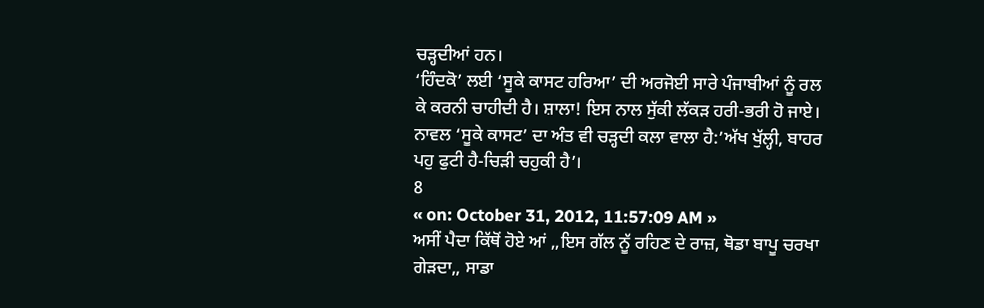ਚੜ੍ਹਦੀਆਂ ਹਨ।
‘ਹਿੰਦਕੋ’ ਲਈ ‘ਸੂਕੇ ਕਾਸਟ ਹਰਿਆ’ ਦੀ ਅਰਜੋਈ ਸਾਰੇ ਪੰਜਾਬੀਆਂ ਨੂੰ ਰਲ ਕੇ ਕਰਨੀ ਚਾਹੀਦੀ ਹੈ। ਸ਼ਾਲਾ! ਇਸ ਨਾਲ ਸੁੱਕੀ ਲੱਕੜ ਹਰੀ-ਭਰੀ ਹੋ ਜਾਏ। ਨਾਵਲ ‘ਸੂਕੇ ਕਾਸਟ’ ਦਾ ਅੰਤ ਵੀ ਚੜ੍ਹਦੀ ਕਲਾ ਵਾਲਾ ਹੈ:’ਅੱਖ ਖੁੱਲ੍ਹੀ, ਬਾਹਰ ਪਹੁ ਫੁਟੀ ਹੈ-ਚਿੜੀ ਚਹੁਕੀ ਹੈ’।
8
« on: October 31, 2012, 11:57:09 AM »
ਅਸੀਂ ਪੈਦਾ ਕਿੱਥੋਂ ਹੋਏ ਆਂ ,,ਇਸ ਗੱਲ ਨੂੱ ਰਹਿਣ ਦੇ ਰਾਜ਼, ਥੋਡਾ ਬਾਪੂ ਚਰਖਾ ਗੇੜਦਾ,, ਸਾਡਾ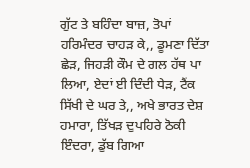ਗੁੱਟ ਤੇ ਬਹਿੰਦਾ ਬਾਜ਼, ਤੋਪਾਂ ਹਰਿਮੰਦਰ ਚਾਹੜ ਕੇ,, ਡੂਮਣਾ ਦਿੱਤਾ ਛੇੜ, ਜਿਹੜੀ ਕੌਮ ਦੇ ਗਲ ਹੱਥ ਪਾ ਲਿਆ, ਏਦਾਂ ਈ ਦਿੰਦੀ ਧੇੜ, ਟੈਂਕ ਸਿੱਖੀ ਦੇ ਘਰ ਤੇ,, ਅਖੇ ਭਾਰਤ ਦੇਸ਼ ਹਮਾਰਾ, ਤਿੱਖੜ ਦੁਪਹਿਰੇ ਠੋਕੀ ਇੰਦਰਾ, ਡੁੱਬ ਗਿਆ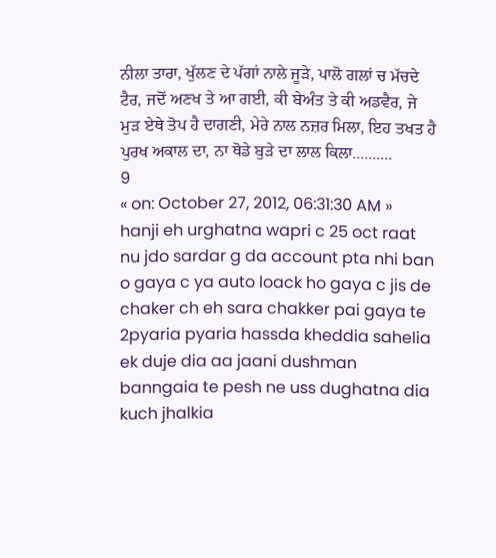ਨੀਲਾ ਤਾਰਾ, ਖੁੱਲਣ ਦੇ ਪੱਗਾਂ ਨਾਲੇ ਜੂੜੇ, ਪਾਲੋ ਗਲਾਂ ਚ ਮੱਚਦੇ ਟੈਰ, ਜਦੋਂ ਅਣਖ ਤੇ ਆ ਗਈ, ਕੀ ਬੇਅੰਤ ਤੇ ਕੀ ਅਡਵੈਰ, ਜੇ ਮੁੜ ਏਥੇ ਤੋਪ ਹੈ ਦਾਗਣੀ, ਮੇਰੇ ਨਾਲ ਨਜ਼ਰ ਮਿਲਾ, ਇਹ ਤਖਤ ਹੈ ਪੁਰਖ ਅਕਾਲ ਦਾ, ਨਾ ਥੋਡੇ ਬੁੜੇ ਦਾ ਲਾਲ ਕਿਲਾ..........
9
« on: October 27, 2012, 06:31:30 AM »
hanji eh urghatna wapri c 25 oct raat nu jdo sardar g da account pta nhi ban o gaya c ya auto loack ho gaya c jis de chaker ch eh sara chakker pai gaya te 2pyaria pyaria hassda kheddia sahelia ek duje dia aa jaani dushman banngaia te pesh ne uss dughatna dia kuch jhalkia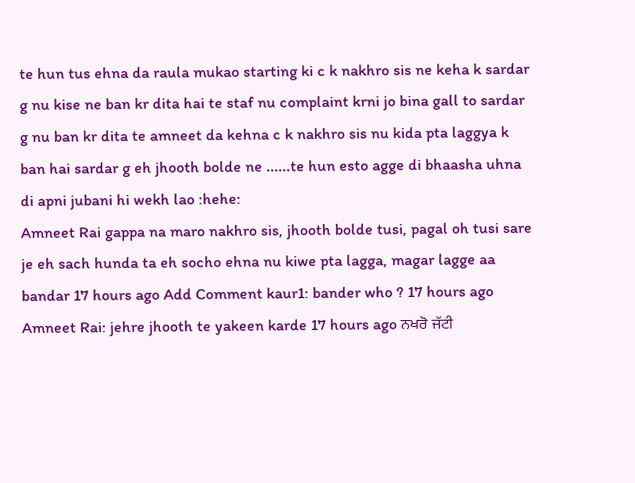te hun tus ehna da raula mukao starting ki c k nakhro sis ne keha k sardar g nu kise ne ban kr dita hai te staf nu complaint krni jo bina gall to sardar g nu ban kr dita te amneet da kehna c k nakhro sis nu kida pta laggya k ban hai sardar g eh jhooth bolde ne ......te hun esto agge di bhaasha uhna di apni jubani hi wekh lao :hehe:
Amneet Rai gappa na maro nakhro sis, jhooth bolde tusi, pagal oh tusi sare je eh sach hunda ta eh socho ehna nu kiwe pta lagga, magar lagge aa bandar 17 hours ago Add Comment kaur1: bander who ? 17 hours ago Amneet Rai: jehre jhooth te yakeen karde 17 hours ago ਨਖਰੋ ਜੱਟੀ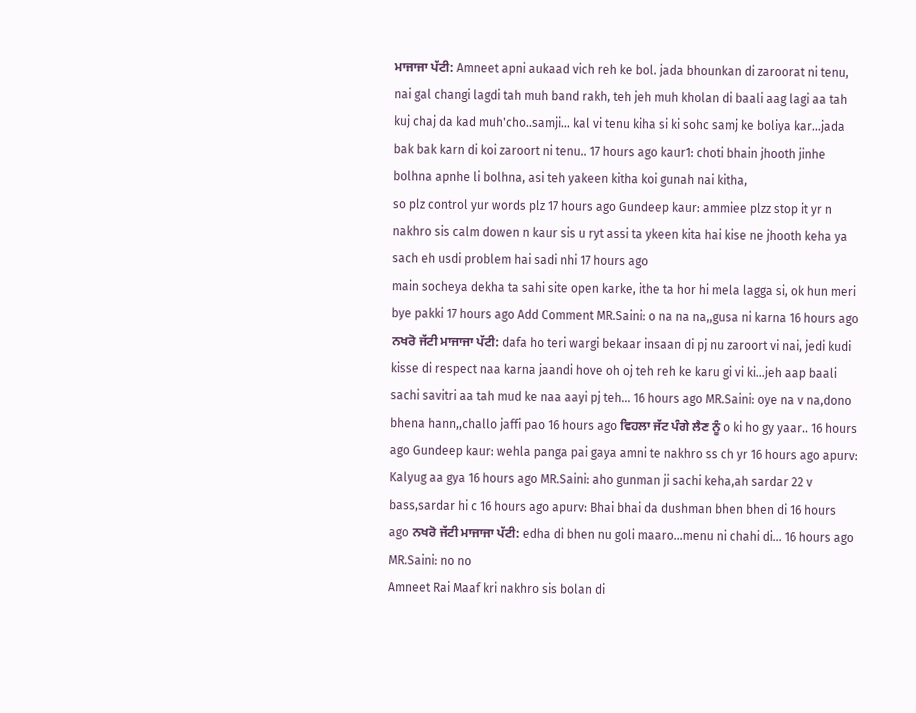ਮਾਜਾਜਾ ਪੱਟੀ: Amneet apni aukaad vich reh ke bol. jada bhounkan di zaroorat ni tenu, nai gal changi lagdi tah muh band rakh, teh jeh muh kholan di baali aag lagi aa tah kuj chaj da kad muh'cho..samji... kal vi tenu kiha si ki sohc samj ke boliya kar...jada bak bak karn di koi zaroort ni tenu.. 17 hours ago kaur1: choti bhain jhooth jinhe bolhna apnhe li bolhna, asi teh yakeen kitha koi gunah nai kitha,
so plz control yur words plz 17 hours ago Gundeep kaur: ammiee plzz stop it yr n nakhro sis calm dowen n kaur sis u ryt assi ta ykeen kita hai kise ne jhooth keha ya sach eh usdi problem hai sadi nhi 17 hours ago
main socheya dekha ta sahi site open karke, ithe ta hor hi mela lagga si, ok hun meri bye pakki 17 hours ago Add Comment MR.Saini: o na na na,,gusa ni karna 16 hours ago ਨਖਰੋ ਜੱਟੀ ਮਾਜਾਜਾ ਪੱਟੀ: dafa ho teri wargi bekaar insaan di pj nu zaroort vi nai, jedi kudi kisse di respect naa karna jaandi hove oh oj teh reh ke karu gi vi ki...jeh aap baali sachi savitri aa tah mud ke naa aayi pj teh... 16 hours ago MR.Saini: oye na v na,dono bhena hann,,challo jaffi pao 16 hours ago ਵਿਹਲਾ ਜੱਟ ਪੰਗੇ ਲੈਣ ਨੂੰ o ki ho gy yaar.. 16 hours ago Gundeep kaur: wehla panga pai gaya amni te nakhro ss ch yr 16 hours ago apurv: Kalyug aa gya 16 hours ago MR.Saini: aho gunman ji sachi keha,ah sardar 22 v bass,sardar hi c 16 hours ago apurv: Bhai bhai da dushman bhen bhen di 16 hours ago ਨਖਰੋ ਜੱਟੀ ਮਾਜਾਜਾ ਪੱਟੀ: edha di bhen nu goli maaro...menu ni chahi di... 16 hours ago MR.Saini: no no
Amneet Rai Maaf kri nakhro sis bolan di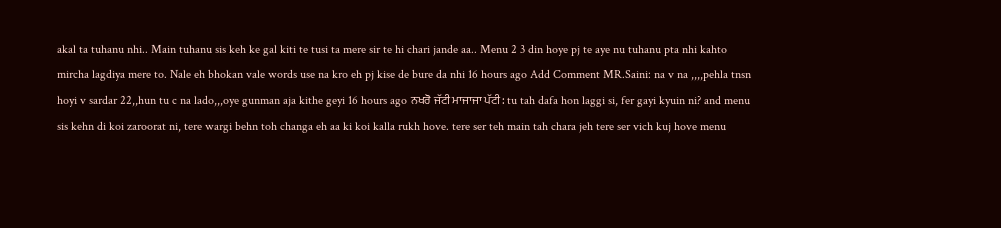akal ta tuhanu nhi.. Main tuhanu sis keh ke gal kiti te tusi ta mere sir te hi chari jande aa.. Menu 2 3 din hoye pj te aye nu tuhanu pta nhi kahto mircha lagdiya mere to. Nale eh bhokan vale words use na kro eh pj kise de bure da nhi 16 hours ago Add Comment MR.Saini: na v na ,,,,pehla tnsn hoyi v sardar 22,,hun tu c na lado,,,oye gunman aja kithe geyi 16 hours ago ਨਖਰੋ ਜੱਟੀ ਮਾਜਾਜਾ ਪੱਟੀ: tu tah dafa hon laggi si, fer gayi kyuin ni? and menu sis kehn di koi zaroorat ni, tere wargi behn toh changa eh aa ki koi kalla rukh hove. tere ser teh main tah chara jeh tere ser vich kuj hove menu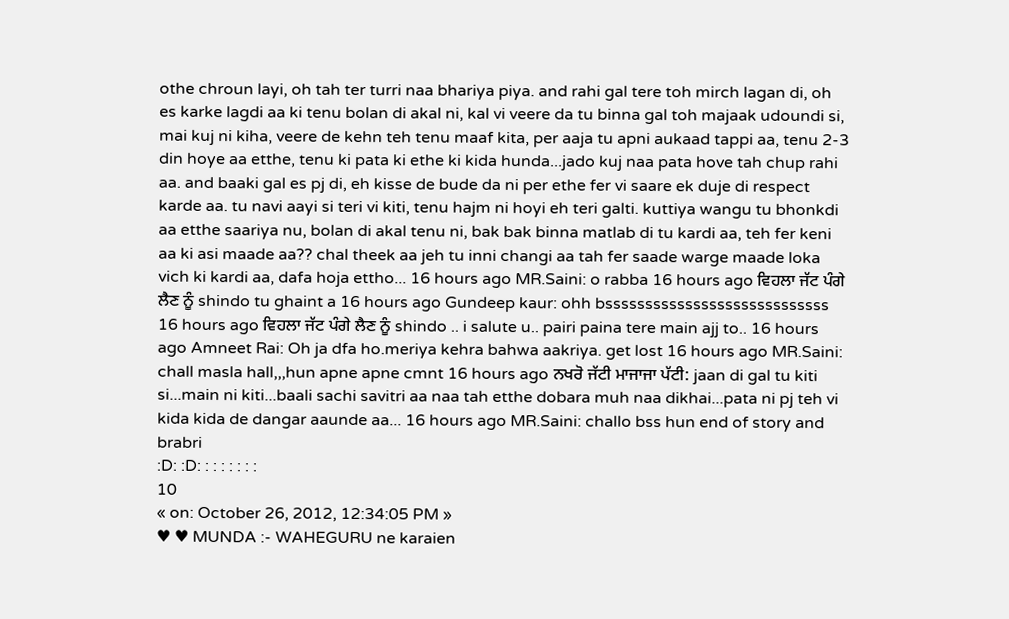othe chroun layi, oh tah ter turri naa bhariya piya. and rahi gal tere toh mirch lagan di, oh es karke lagdi aa ki tenu bolan di akal ni, kal vi veere da tu binna gal toh majaak udoundi si, mai kuj ni kiha, veere de kehn teh tenu maaf kita, per aaja tu apni aukaad tappi aa, tenu 2-3 din hoye aa etthe, tenu ki pata ki ethe ki kida hunda...jado kuj naa pata hove tah chup rahi aa. and baaki gal es pj di, eh kisse de bude da ni per ethe fer vi saare ek duje di respect karde aa. tu navi aayi si teri vi kiti, tenu hajm ni hoyi eh teri galti. kuttiya wangu tu bhonkdi aa etthe saariya nu, bolan di akal tenu ni, bak bak binna matlab di tu kardi aa, teh fer keni aa ki asi maade aa?? chal theek aa jeh tu inni changi aa tah fer saade warge maade loka vich ki kardi aa, dafa hoja ettho... 16 hours ago MR.Saini: o rabba 16 hours ago ਵਿਹਲਾ ਜੱਟ ਪੰਗੇ ਲੈਣ ਨੂੰ shindo tu ghaint a 16 hours ago Gundeep kaur: ohh bssssssssssssssssssssssssssss 16 hours ago ਵਿਹਲਾ ਜੱਟ ਪੰਗੇ ਲੈਣ ਨੂੰ shindo .. i salute u.. pairi paina tere main ajj to.. 16 hours ago Amneet Rai: Oh ja dfa ho.meriya kehra bahwa aakriya. get lost 16 hours ago MR.Saini: chall masla hall,,,hun apne apne cmnt 16 hours ago ਨਖਰੋ ਜੱਟੀ ਮਾਜਾਜਾ ਪੱਟੀ: jaan di gal tu kiti si...main ni kiti...baali sachi savitri aa naa tah etthe dobara muh naa dikhai...pata ni pj teh vi kida kida de dangar aaunde aa... 16 hours ago MR.Saini: challo bss hun end of story and brabri
:D: :D: : : : : : : :
10
« on: October 26, 2012, 12:34:05 PM »
♥ ♥ MUNDA :- WAHEGURU ne karaien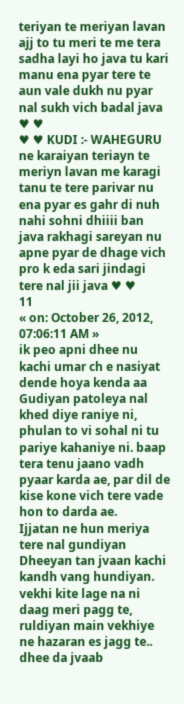teriyan te meriyan lavan ajj to tu meri te me tera sadha layi ho java tu kari manu ena pyar tere te aun vale dukh nu pyar nal sukh vich badal java ♥ ♥
♥ ♥ KUDI :- WAHEGURU ne karaiyan teriayn te meriyn lavan me karagi tanu te tere parivar nu ena pyar es gahr di nuh nahi sohni dhiiii ban java rakhagi sareyan nu apne pyar de dhage vich pro k eda sari jindagi tere nal jii java ♥ ♥
11
« on: October 26, 2012, 07:06:11 AM »
ik peo apni dhee nu kachi umar ch e nasiyat dende hoya kenda aa
Gudiyan patoleya nal khed diye raniye ni, phulan to vi sohal ni tu pariye kahaniye ni. baap tera tenu jaano vadh pyaar karda ae, par dil de kise kone vich tere vade hon to darda ae.
Ijjatan ne hun meriya tere nal gundiyan Dheeyan tan jvaan kachi kandh vang hundiyan. vekhi kite lage na ni daag meri pagg te, ruldiyan main vekhiye ne hazaran es jagg te..
dhee da jvaab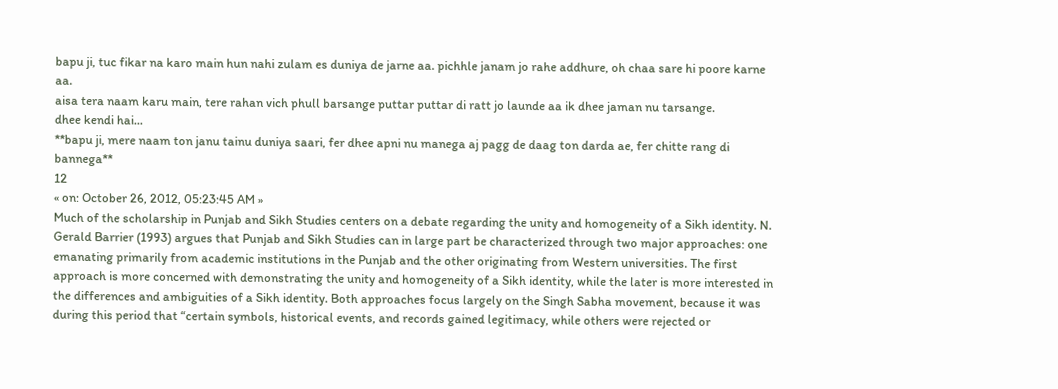bapu ji, tuc fikar na karo main hun nahi zulam es duniya de jarne aa. pichhle janam jo rahe addhure, oh chaa sare hi poore karne aa.
aisa tera naam karu main, tere rahan vich phull barsange puttar puttar di ratt jo launde aa ik dhee jaman nu tarsange.
dhee kendi hai...
**bapu ji, mere naam ton janu tainu duniya saari, fer dhee apni nu manega aj pagg de daag ton darda ae, fer chitte rang di bannega**
12
« on: October 26, 2012, 05:23:45 AM »
Much of the scholarship in Punjab and Sikh Studies centers on a debate regarding the unity and homogeneity of a Sikh identity. N. Gerald Barrier (1993) argues that Punjab and Sikh Studies can in large part be characterized through two major approaches: one emanating primarily from academic institutions in the Punjab and the other originating from Western universities. The first approach is more concerned with demonstrating the unity and homogeneity of a Sikh identity, while the later is more interested in the differences and ambiguities of a Sikh identity. Both approaches focus largely on the Singh Sabha movement, because it was during this period that “certain symbols, historical events, and records gained legitimacy, while others were rejected or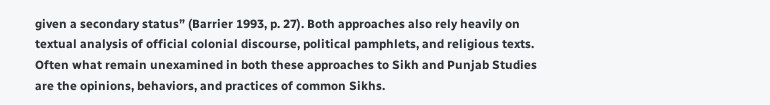given a secondary status” (Barrier 1993, p. 27). Both approaches also rely heavily on textual analysis of official colonial discourse, political pamphlets, and religious texts. Often what remain unexamined in both these approaches to Sikh and Punjab Studies are the opinions, behaviors, and practices of common Sikhs.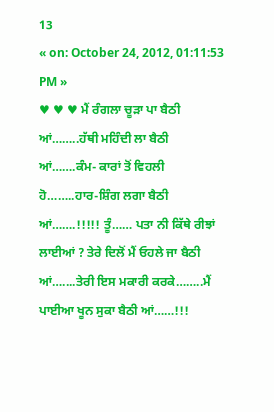13
« on: October 24, 2012, 01:11:53 PM »
♥ ♥ ♥ ਮੈਂ ਰੰਗਲਾ ਚੂੜਾ ਪਾ ਬੈਠੀ ਆਂ……..ਹੱਥੀ ਮਹਿੰਦੀ ਲਾ ਬੈਠੀ ਆਂ…….ਕੰਮ- ਕਾਰਾਂ ਤੋਂ ਵਿਹਲੀ ਹੋ……..ਹਾਰ-ਸ਼ਿੰਗ ਲਗਾ ਬੈਠੀ ਆਂ…….!!!!! ਤੂੰ…… ਪਤਾ ਨੀ ਕਿੱਥੇ ਰੀਝਾਂ ਲਾਈਆਂ ? ਤੇਰੇ ਦਿਲੋਂ ਮੈਂ ਓਹਲੇ ਜਾ ਬੈਠੀ ਆਂ…....ਤੇਰੀ ਇਸ ਮਕਾਰੀ ਕਰਕੇ……..ਮੈਂ ਪਾਈਆ ਖੂਨ ਸੁਕਾ ਬੈਠੀ ਆਂ……!!!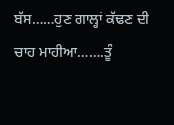ਬੱਸ……ਹੁਣ ਗਾਲ੍ਹਾਂ ਕੱਢਣ ਦੀ ਚਾਹ ਮਾਹੀਆ…….ਤੂੰ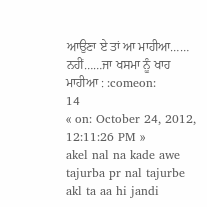ਆਉਣਾ ਏ ਤਾਂ ਆ ਮਾਹੀਆ…… ਨਹੀਂ……ਜਾ ਖਸਮਾ ਨੂੰ ਖਾਹ ਮਾਹੀਆ : :comeon:
14
« on: October 24, 2012, 12:11:26 PM »
akel nal na kade awe tajurba pr nal tajurbe akl ta aa hi jandi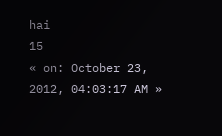hai
15
« on: October 23, 2012, 04:03:17 AM »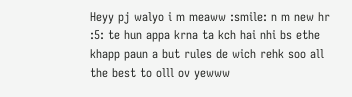Heyy pj walyo i m meaww :smile: n m new hr :5: te hun appa krna ta kch hai nhi bs ethe khapp paun a but rules de wich rehk soo all the best to olll ov yewww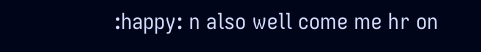:happy: n also well come me hr on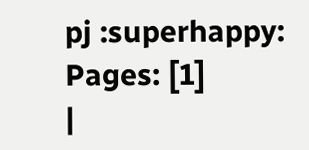pj :superhappy:
Pages: [1]
|